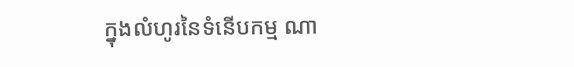ក្នុងលំហូរនៃទំនើបកម្ម ណា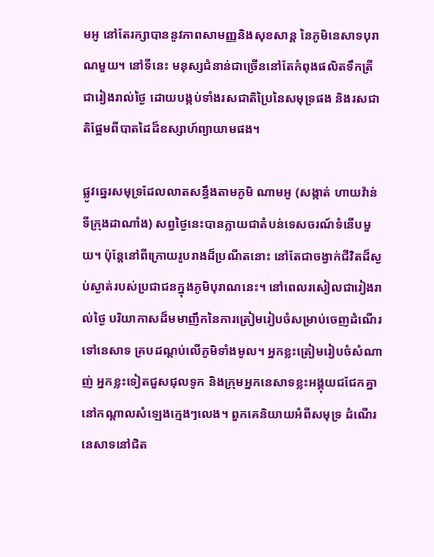មអូ នៅតែរក្សាបាននូវភាពសាមញ្ញនិងសុខសាន្ត នៃភូមិនេសាទបុរាណមួយ។ នៅទីនេះ មនុស្សជំនាន់ជាច្រើននៅតែកំពុងផលិតទឹកត្រីជារៀងរាល់ថ្ងៃ ដោយបង្កប់ទាំងរសជាតិប្រៃនៃសមុទ្រផង និងរសជាតិផ្អែមពីបាតដៃដ៏ឧស្សាហ៍ព្យាយាមផង។

ផ្លូវឆ្នេរសមុទ្រដែលលាតសន្ធឹងតាមភូមិ ណាមអូ (សង្កាត់ ហាយវ៉ាន់ ទីក្រុងដាណាំង) សព្វថ្ងៃនេះបានក្លាយជាតំបន់ទេសចរណ៍ទំនើបមួយ។ ប៉ុន្តែនៅពីក្រោយរូបរាងដ៏ប្រណីតនោះ នៅតែជាចង្វាក់ជីវិតដ៏ស្ងប់ស្ងាត់របស់ប្រជាជនក្នុងភូមិបុរាណនេះ។ នៅពេលរសៀលជារៀងរាល់ថ្ងៃ បរិយាកាសដ៏មមាញឹកនៃការត្រៀមរៀបចំសម្រាប់ចេញដំណើរទៅនេសាទ គ្របដណ្ដប់លើភូមិទាំងមូល។ អ្នកខ្លះត្រៀមរៀបចំសំណាញ់ អ្នកខ្លះទៀតជួសជុលទូក និងក្រុមអ្នកនេសាទខ្លះអង្គុយជជែកគ្នានៅកណ្តាលសំឡេងក្មេងៗលេង។ ពួកគេនិយាយអំពីសមុទ្រ ដំណើរនេសាទនៅជិត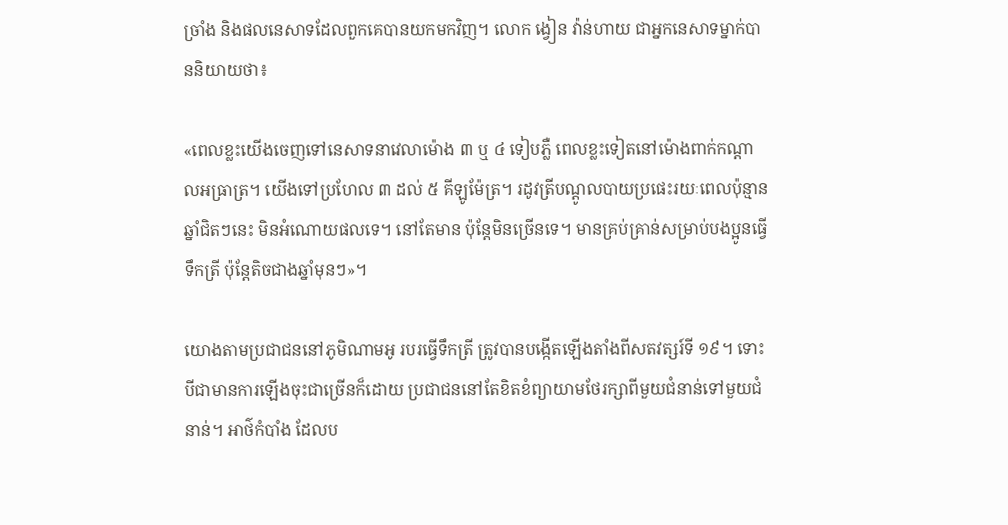ច្រាំង និងផលនេសាទដែលពួកគេបានយកមកវិញ។ លោក ង្វៀន វ៉ាន់ហាយ ជាអ្នកនេសាទម្នាក់បាននិយាយថា៖

«ពេលខ្លះយើងចេញទៅនេសាទនាវេលាម៉ោង ៣ ឬ ៤ ទៀបភ្លឺ ពេលខ្លះទៀតនៅម៉ោងពាក់កណ្តាលអធ្រាត្រ។ យើងទៅប្រហែល ៣ ដល់ ៥ គីឡូម៉ែត្រ។ រដូវត្រីបណ្ដូលបាយប្រផេះរយៈពេលប៉ុន្មានឆ្នាំជិតៗនេះ មិនអំណោយផលទេ។ នៅតែមាន ប៉ុន្តែមិនច្រើនទេ។ មានគ្រប់គ្រាន់សម្រាប់បងប្អូនធ្វើទឹកត្រី ប៉ុន្តែតិចជាងឆ្នាំមុនៗ»។

យោងតាមប្រជាជននៅភូមិណាមអូ របរធ្វើទឹកត្រី ត្រូវបានបង្កើតឡើងតាំងពីសតវត្សរ៍ទី ១៩។ ទោះបីជាមានការឡើងចុះជាច្រើនក៏ដោយ ប្រជាជននៅតែខិតខំព្យាយាមថែរក្សាពីមួយជំនាន់ទៅមួយជំនាន់។ អាថ៌កំបាំង ដែលប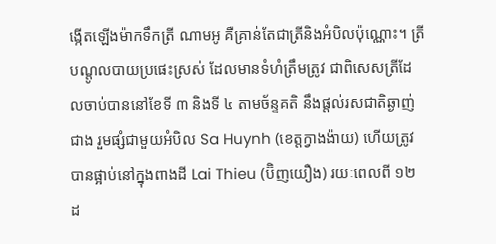ង្កើតឡើងម៉ាកទឹកត្រី ណាមអូ គឺគ្រាន់តែជាត្រីនិងអំបិលប៉ុណ្ណោះ។ ត្រីបណ្ដូលបាយប្រផេះស្រស់ ដែលមានទំហំត្រឹមត្រូវ ជាពិសេសត្រីដែលចាប់បាននៅខែទី ៣ និងទី ៤ តាមច័ន្ទគតិ នឹងផ្តល់រសជាតិឆ្ងាញ់ជាង រួមផ្សំជាមួយអំបិល Sa Huynh (ខេត្តក្វាងង៉ាយ) ហើយត្រូវបានផ្អាប់នៅក្នុងពាងដី Lai Thieu (ប៊ិញយឿង) រយៈពេលពី ១២ ដ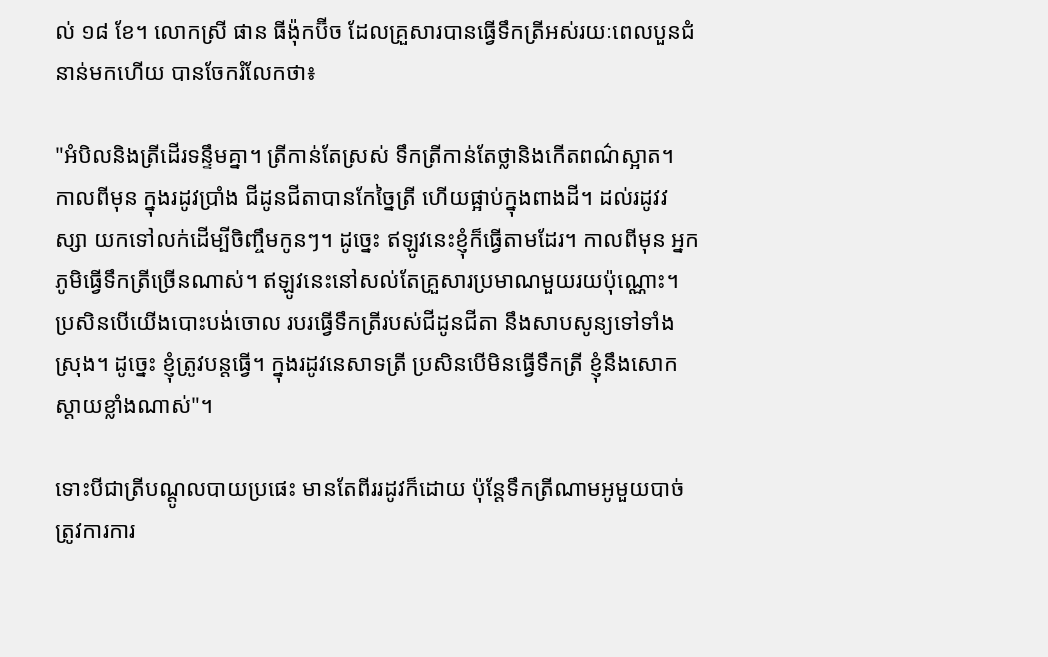ល់ ១៨ ខែ។ លោកស្រី ផាន ធីង៉ុកប៊ីច ដែលគ្រួសារបានធ្វើទឹកត្រីអស់រយៈពេលបួនជំនាន់មកហើយ បានចែករំលែកថា៖

"អំបិលនិងត្រីដើរទន្ទឹមគ្នា។ ត្រីកាន់តែស្រស់ ទឹកត្រីកាន់តែថ្លានិងកើតពណ៌ស្អាត។ កាលពីមុន ក្នុងរដូវប្រាំង ជីដូនជីតាបានកែច្នៃត្រី ហើយផ្អាប់ក្នុងពាងដី។ ដល់រដូវវស្សា យកទៅលក់ដើម្បីចិញ្ចឹមកូនៗ។ ដូច្នេះ ឥឡូវនេះខ្ញុំក៏ធ្វើតាមដែរ។ កាលពីមុន អ្នកភូមិធ្វើទឹកត្រីច្រើនណាស់។ ឥឡូវនេះនៅសល់តែគ្រួសារប្រមាណមួយរយប៉ុណ្ណោះ។ ប្រសិនបើយើងបោះបង់ចោល របរធ្វើទឹកត្រីរបស់ជីដូនជីតា នឹងសាបសូន្យទៅទាំងស្រុង។ ដូច្នេះ ខ្ញុំត្រូវបន្តធ្វើ។ ក្នុងរដូវនេសាទត្រី ប្រសិនបើមិនធ្វើទឹកត្រី ខ្ញុំនឹងសោកស្តាយខ្លាំងណាស់"។

ទោះបីជាត្រីបណ្ដូលបាយប្រផេះ មានតែពីររដូវក៏ដោយ ប៉ុន្តែទឹកត្រីណាមអូមួយបាច់ ត្រូវការការ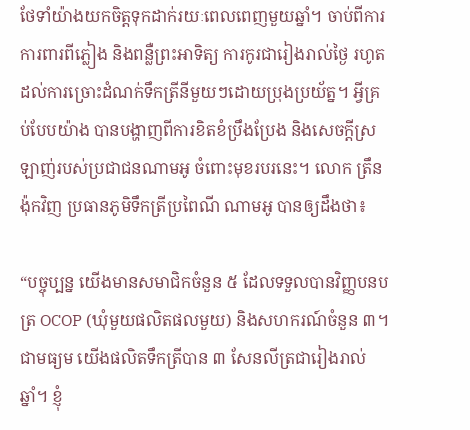ថែទាំយ៉ាងយកចិត្តទុកដាក់រយៈពេលពេញមួយឆ្នាំ។ ចាប់ពីការការពារពីភ្លៀង និងពន្លឺព្រះអាទិត្យ ការកូរជារៀងរាល់ថ្ងៃ រហូតដល់ការច្រោះដំណក់ទឹកត្រីនីមួយៗដោយប្រុងប្រយ័ត្ន។ អ្វីគ្រប់បែបយ៉ាង បានបង្ហាញពីការខិតខំប្រឹងប្រែង និងសេចក្តីស្រឡាញ់របស់ប្រជាជនណាមអូ ចំពោះមុខរបរនេះ។ លោក ត្រឹន ង៉ុកវិញ ប្រធានភូមិទឹកត្រីប្រពៃណី ណាមអូ បានឲ្យដឹងថា៖

“បច្ចុប្បន្ន យើងមានសមាជិកចំនួន ៥ ដែលទទួលបានវិញ្ញបនបត្រ OCOP (ឃុំមួយផលិតផលមួយ) និងសហករណ៍ចំនួន ៣។ ជាមធ្យម យើងផលិតទឹកត្រីបាន ៣ សែនលីត្រជារៀងរាល់ឆ្នាំ។ ខ្ញុំ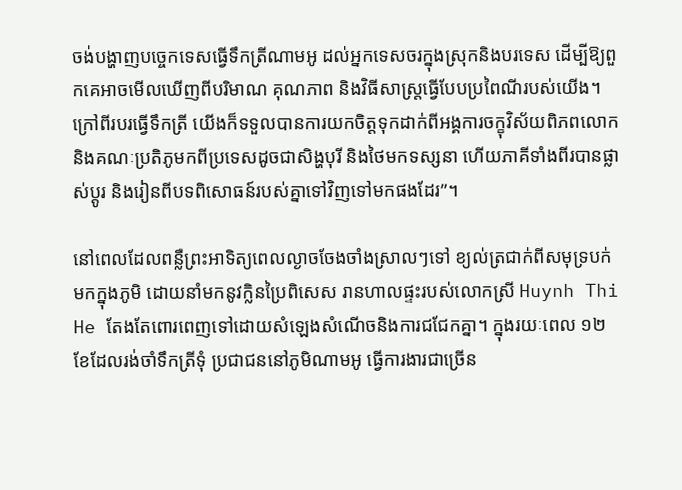ចង់បង្ហាញបច្ចេកទេសធ្វើទឹកត្រីណាមអូ ដល់អ្នកទេសចរក្នុងស្រុកនិងបរទេស ដើម្បីឱ្យពួកគេអាចមើលឃើញពីបរិមាណ គុណភាព និងវិធីសាស្រ្តធ្វើបែបប្រពៃណីរបស់យើង។ ក្រៅពីរបរធ្វើទឹកត្រី យើងក៏ទទួលបានការយកចិត្តទុកដាក់ពីអង្គការចក្ខុវិស័យពិភពលោក និងគណៈប្រតិភូមកពីប្រទេសដូចជាសិង្ហបុរី និងថៃមកទស្សនា ហើយភាគីទាំងពីរបានផ្លាស់ប្តូរ និងរៀនពីបទពិសោធន៍របស់គ្នាទៅវិញទៅមកផងដែរ”។

នៅពេលដែលពន្លឺព្រះអាទិត្យពេលល្ងាចចែងចាំងស្រាលៗទៅ ខ្យល់ត្រជាក់ពីសមុទ្របក់មកក្នុងភូមិ ដោយនាំមកនូវក្លិនប្រៃពិសេស រានហាលផ្ទះរបស់លោកស្រី Huynh Thi He តែងតែពោរពេញទៅដោយសំឡេងសំណើចនិងការជជែកគ្នា។ ក្នុងរយៈពេល ១២ ខែដែលរង់ចាំទឹកត្រីទុំ ប្រជាជននៅភូមិណាមអូ ធ្វើការងារជាច្រើន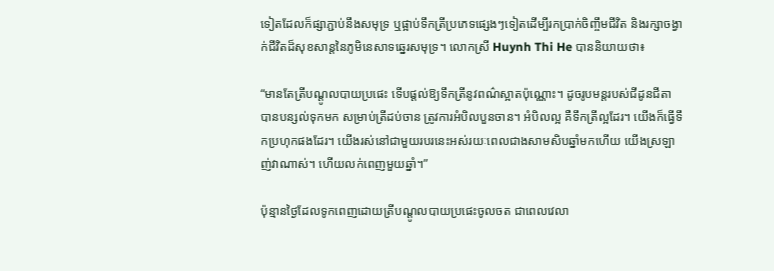ទៀតដែលក៏ផ្សាភ្ជាប់នឹងសមុទ្រ ឬផ្អាប់ទឹកត្រីប្រភេទផ្សេងៗទៀតដើម្បីរកប្រាក់ចិញ្ចឹមជីវិត និងរក្សាចង្វាក់ជីវិតដ៏សុខសាន្តនៃភូមិនេសាទឆ្នេរសមុទ្រ។ លោកស្រី Huynh Thi He បាននិយាយថា៖

“មានតែត្រីបណ្ដូលបាយប្រផេះ ទើបផ្តល់ឱ្យទឹកត្រីនូវពណ៌ស្អាតប៉ុណ្ណោះ។ ដូចរូបមន្តរបស់ជីដូនជីតាបានបន្សល់ទុកមក សម្រាប់ត្រីដប់ចាន ត្រូវការអំបិលបួនចាន។ អំបិលល្អ គឺទឹកត្រីល្អដែរ។ យើងក៏ធ្វើទឹកប្រហុកផងដែរ។ យើងរស់នៅជាមួយរបរនេះអស់រយៈពេលជាងសាមសិបឆ្នាំមកហើយ យើងស្រឡាញ់វាណាស់។ ហើយលក់ពេញមួយឆ្នាំ។”

ប៉ុន្មានថ្ងៃដែលទូកពេញដោយត្រីបណ្ដូលបាយប្រផេះចូលចត ជាពេលវេលា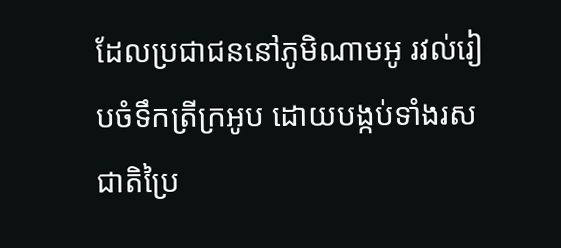ដែលប្រជាជននៅភូមិណាមអូ រវល់រៀបចំទឹកត្រីក្រអូប ដោយបង្កប់ទាំងរសជាតិប្រៃ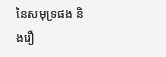នៃសមុទ្រផង និងរឿ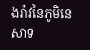ងរ៉ាវនៃភូមិនេសាទ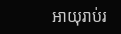អាយុរាប់រ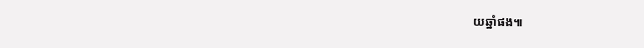យឆ្នាំផង៕